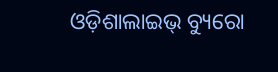ଓଡ଼ିଶାଲାଇଭ୍‌ ବ୍ୟୁରୋ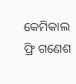କେମିକାଲ ଫ୍ରି ଗଣେଶ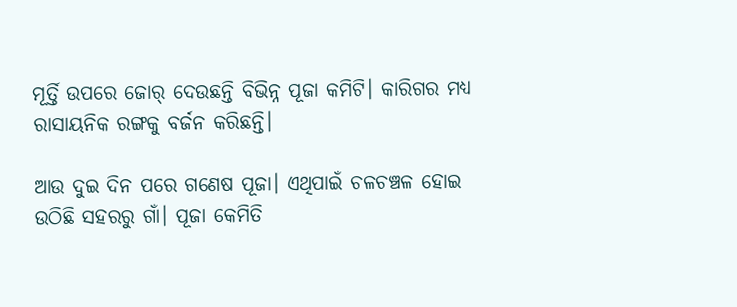ମୂର୍ତ୍ତି ଉପରେ ଜୋର୍ ଦେଉଛନ୍ତି ବିଭିନ୍ନ ପୂଜା କମିଟି। କାରିଗର ମଧ୍ୟ ରାସାୟନିକ ରଙ୍ଗକୁ ବର୍ଜନ କରିଛନ୍ତି।

ଆଉ ଦୁଇ ଦିନ ପରେ ଗଣେଷ ପୂଜା। ଏଥିପାଇଁ ଚଳଚଞ୍ଚଳ ହୋଇ ଉଠିଛି ସହରରୁ ଗାଁ। ପୂଜା କେମିତି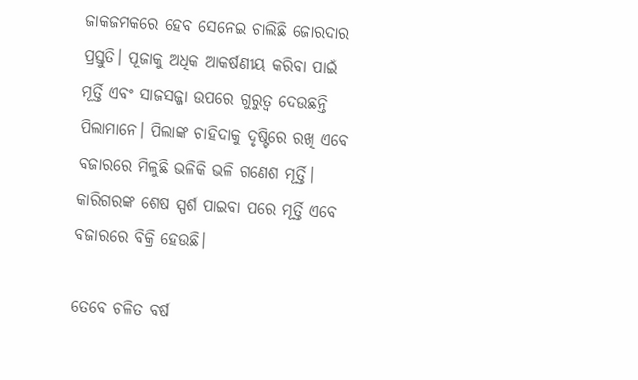ଜାକଜମକରେ ହେବ ସେନେଇ ଚାଲିଛି ଜୋରଦାର ପ୍ରସ୍ତୁତି। ପୂଜାକୁ ଅଧିକ ଆକର୍ଷଣୀୟ କରିବା ପାଇଁ ମୂର୍ତ୍ତି ଏବଂ ସାଜସଜ୍ଜା ଉପରେ ଗୁରୁତ୍ୱ ଦେଉଛନ୍ତି ପିଲାମାନେ। ପିଲାଙ୍କ ଚାହିଦାକୁ ଦୃଷ୍ଟିରେ ରଖି ଏବେ ବଜାରରେ ମିଳୁଛି ଭଳିକି ଭଳି ଗଣେଶ ମୂର୍ତ୍ତି। କାରିଗରଙ୍କ ଶେଷ ସ୍ପର୍ଶ ପାଇବା ପରେ ମୂର୍ତ୍ତି ଏବେ ବଜାରରେ ବିକ୍ରି ହେଉଛି।

ତେବେ ଚଳିତ ବର୍ଷ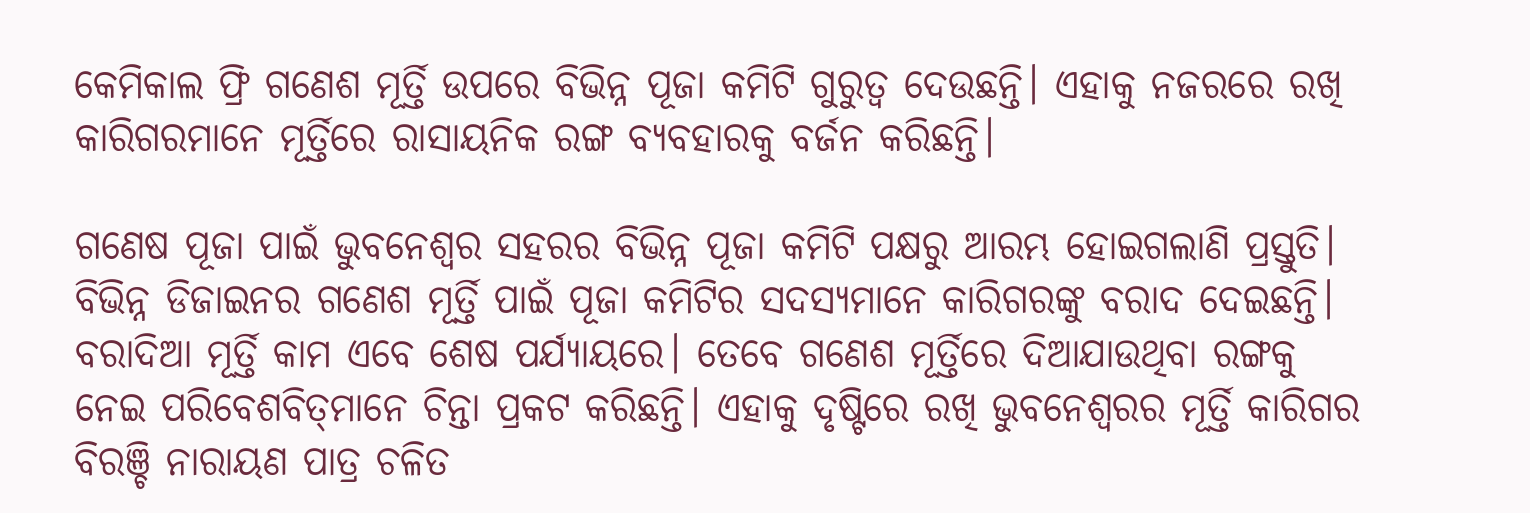କେମିକାଲ ଫ୍ରି ଗଣେଶ ମୂର୍ତ୍ତି ଉପରେ ବିଭିନ୍ନ ପୂଜା କମିଟି ଗୁରୁତ୍ୱ ଦେଉଛନ୍ତି। ଏହାକୁ ନଜରରେ ରଖି କାରିଗରମାନେ ମୂର୍ତ୍ତିରେ ରାସାୟନିକ ରଙ୍ଗ ବ୍ୟବହାରକୁ ବର୍ଜନ କରିଛନ୍ତି।

ଗଣେଷ ପୂଜା ପାଇଁ ଭୁବନେଶ୍ୱର ସହରର ବିଭିନ୍ନ ପୂଜା କମିଟି ପକ୍ଷରୁ ଆରମ୍ଭ ହୋଇଗଲାଣି ପ୍ରସ୍ତୁତି। ବିଭିନ୍ନ ଡିଜାଇନର ଗଣେଶ ମୂର୍ତ୍ତି ପାଇଁ ପୂଜା କମିଟିର ସଦସ୍ୟମାନେ କାରିଗରଙ୍କୁ ବରାଦ ଦେଇଛନ୍ତି। ବରାଦିଆ ମୂର୍ତ୍ତି କାମ ଏବେ ଶେଷ ପର୍ଯ୍ୟାୟରେ। ତେବେ ଗଣେଶ ମୂର୍ତ୍ତିରେ ଦିଆଯାଉଥିବା ରଙ୍ଗକୁ ନେଇ ପରିବେଶବିତ୍‌ମାନେ ଚିନ୍ତା ପ୍ରକଟ କରିଛନ୍ତି। ଏହାକୁ ଦୃଷ୍ଟିରେ ରଖି ଭୁବନେଶ୍ୱରର ମୂର୍ତ୍ତି କାରିଗର ବିରଞ୍ଚି ନାରାୟଣ ପାତ୍ର ଚଳିତ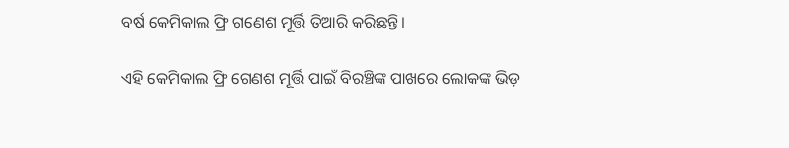ବର୍ଷ କେମିକାଲ ଫ୍ରି ଗଣେଶ ମୂର୍ତ୍ତି ତିଆରି କରିଛନ୍ତି।

ଏହି କେମିକାଲ ଫ୍ରି ଗେଣଶ ମୂର୍ତ୍ତି ପାଇଁ ବିରଞ୍ଚିଙ୍କ ପାଖରେ ଲୋକଙ୍କ ଭିଡ଼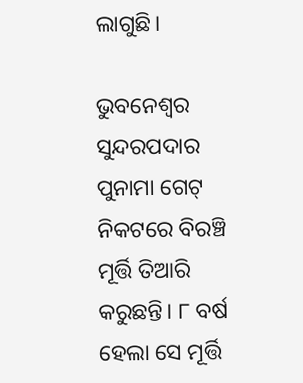ଲାଗୁଛି।

ଭୁବନେଶ୍ୱର ସୁନ୍ଦରପଦାର ପୁନାମା ଗେଟ୍ ନିକଟରେ ବିରଞ୍ଚି ମୂର୍ତ୍ତି ତିଆରି କରୁଛନ୍ତି। ୮ ବର୍ଷ ହେଲା ସେ ମୂର୍ତ୍ତି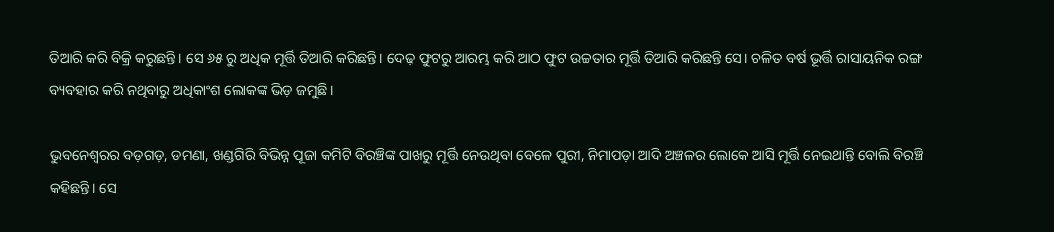ତିଆରି କରି ବିକ୍ରି କରୁଛନ୍ତି। ସେ ୬୫ ରୁ ଅଧିକ ମୂର୍ତ୍ତି ତିଆରି କରିଛନ୍ତି। ଦେଢ଼ ଫୁଟରୁ ଆରମ୍ଭ କରି ଆଠ ଫୁଟ ଉଚ୍ଚତାର ମୂର୍ତ୍ତି ତିଆରି କରିଛନ୍ତି ସେ। ଚଳିତ ବର୍ଷ ଭୂର୍ତ୍ତି ରାସାୟନିକ ରଙ୍ଗ ବ୍ୟବହାର କରି ନଥିବାରୁ ଅଧିକାଂଶ ଲୋକଙ୍କ ଭିଡ଼ ଜମୁଛି।

ଭୁବନେଶ୍ୱରର ବଡ଼ଗଡ଼, ଡମଣା, ଖଣ୍ଡଗିରି ବିଭିନ୍ନ ପୂଜା କମିଟି ବିରଞ୍ଚିଙ୍କ ପାଖରୁ ମୂର୍ତ୍ତି ନେଉଥିବା ବେଳେ ପୁରୀ, ନିମାପଡ଼ା ଆଦି ଅଞ୍ଚଳର ଲୋକେ ଆସି ମୂର୍ତ୍ତି ନେଇଥାନ୍ତି ବୋଲି ବିରଞ୍ଚି କହିଛନ୍ତି। ସେ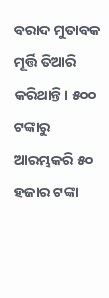ବରାଦ ମୁତାବକ ମୂର୍ତ୍ତି ତିଆରି କରିଥାନ୍ତି। ୫୦୦ ଟଙ୍କାରୁ ଆରମ୍ଭକରି ୫୦ ହଜାର ଟଙ୍କା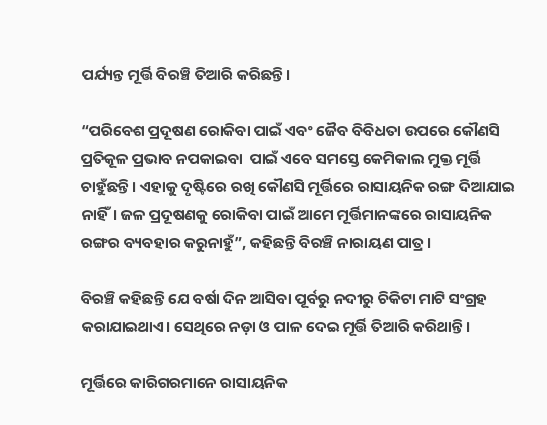ପର୍ଯ୍ୟନ୍ତ ମୂର୍ତ୍ତି ବିରଞ୍ଚି ତିଆରି କରିଛନ୍ତି।

“ପରିବେଶ ପ୍ରଦୂଷଣ ରୋକିବା ପାଇଁ ଏବଂ ଜୈବ ବିବିଧତା ଉପରେ କୌଣସି ପ୍ରତିକୂଳ ପ୍ରଭାବ ନପକାଇବା  ପାଇଁ ଏବେ ସମସ୍ତେ କେମିକାଲ ମୁକ୍ତ ମୂର୍ତ୍ତି ଚାହୁଁଛନ୍ତି। ଏହାକୁ ଦୃଷ୍ଟିରେ ରଖି କୌଣସି ମୂର୍ତ୍ତିରେ ରାସାୟନିକ ରଙ୍ଗ ଦିଆଯାଇ ନାହିଁ। ଜଳ ପ୍ରଦୂଷଣକୁ ରୋକିବା ପାଇଁ ଆମେ ମୂର୍ତ୍ତିମାନଙ୍କରେ ରାସାୟନିକ ରଙ୍ଗର ବ୍ୟବହାର କରୁନାହୁଁ”, କହିଛନ୍ତି ବିରଞ୍ଚି ନାରାୟଣ ପାତ୍ର।

ବିରଞ୍ଚି କହିଛନ୍ତି ଯେ ବର୍ଷା ଦିନ ଆସିବା ପୂର୍ବରୁ ନଦୀରୁ ଚିକିଟା ମାଟି ସଂଗ୍ରହ କରାଯାଇଥାଏ। ସେଥିରେ ନଡ଼ା ଓ ପାଳ ଦେଇ ମୂର୍ତ୍ତି ତିଆରି କରିଥାନ୍ତି।

ମୂର୍ତ୍ତିରେ କାରିଗରମାନେ ରାସାୟନିକ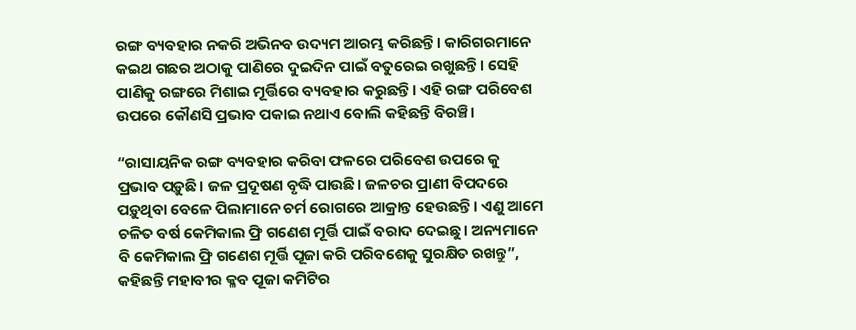ରଙ୍ଗ ବ୍ୟବହାର ନକରି ଅଭିନବ ଉଦ୍ୟମ ଆରମ୍ଭ କରିଛନ୍ତି। କାରିଗରମାନେ କଇଥ ଗଛର ଅଠାକୁ ପାଣିରେ ଦୁଇଦିନ ପାଇଁ ବତୁରେଇ ରଖୁଛନ୍ତି। ସେହି ପାଣିକୁ ରଙ୍ଗରେ ମିଶାଇ ମୂର୍ତ୍ତିରେ ବ୍ୟବହାର କରୁଛନ୍ତି। ଏହି ରଙ୍ଗ ପରିବେଶ ଉପରେ କୌଣସି ପ୍ରଭାବ ପକାଇ ନଥାଏ ବୋଲି କହିଛନ୍ତି ବିରଞ୍ଚି।

“ରାସାୟନିକ ରଙ୍ଗ ବ୍ୟବହାର କରିବା ଫଳରେ ପରିବେଶ ଉପରେ କୁ ପ୍ରଭାବ ପଡ଼ୁଛି। ଜଳ ପ୍ରଦୂଷଣ ବୃଦ୍ଧି ପାଉଛି। ଜଳଚର ପ୍ରାଣୀ ବିପଦରେ ପଡ଼ୁଥିବା ବେଳେ ପିଲାମାନେ ଚର୍ମ ରୋଗରେ ଆକ୍ରାନ୍ତ ହେଉଛନ୍ତି। ଏଣୁ ଆମେ ଚଳିତ ବର୍ଷ କେମିକାଲ ଫ୍ରି ଗଣେଶ ମୂର୍ତ୍ତି ପାଇଁ ବରାଦ ଦେଇଛୁ। ଅନ୍ୟମାନେ ବି କେମିକାଲ ଫ୍ରି ଗଣେଶ ମୂର୍ତ୍ତି ପୂଜା କରି ପରିବଶେକୁ ସୁରକ୍ଷିତ ରଖନ୍ତୁ”, କହିଛନ୍ତି ମହାବୀର କ୍ଳବ ପୂଜା କମିଟିର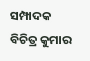ସମ୍ପାଦକ ବିଚିତ୍ର କୁମାର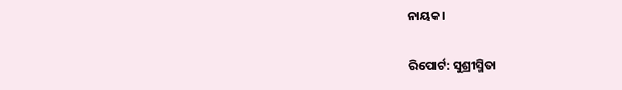ନାୟକ।

ରିପୋର୍ଟ: ସୁଶ୍ରୀସ୍ମିତା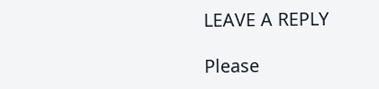LEAVE A REPLY

Please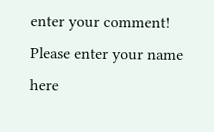enter your comment!
Please enter your name here